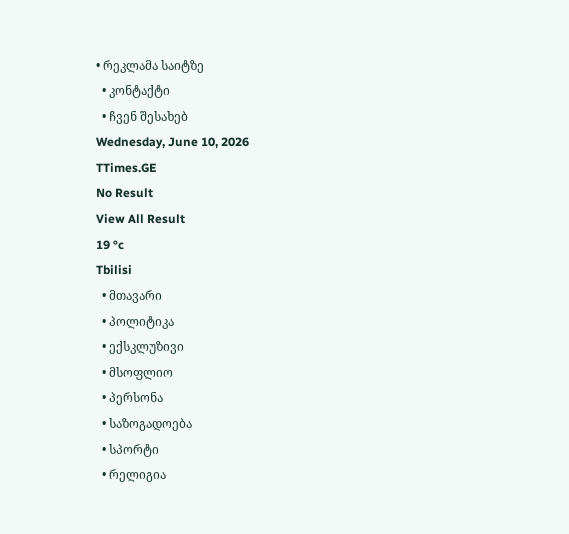• რეკლამა საიტზე
  • კონტაქტი
  • ჩვენ შესახებ
Wednesday, June 10, 2026
TTimes.GE
No Result
View All Result
19 °c
Tbilisi
  • მთავარი
  • პოლიტიკა
  • ექსკლუზივი
  • მსოფლიო
  • პერსონა
  • საზოგადოება
  • სპორტი
  • რელიგია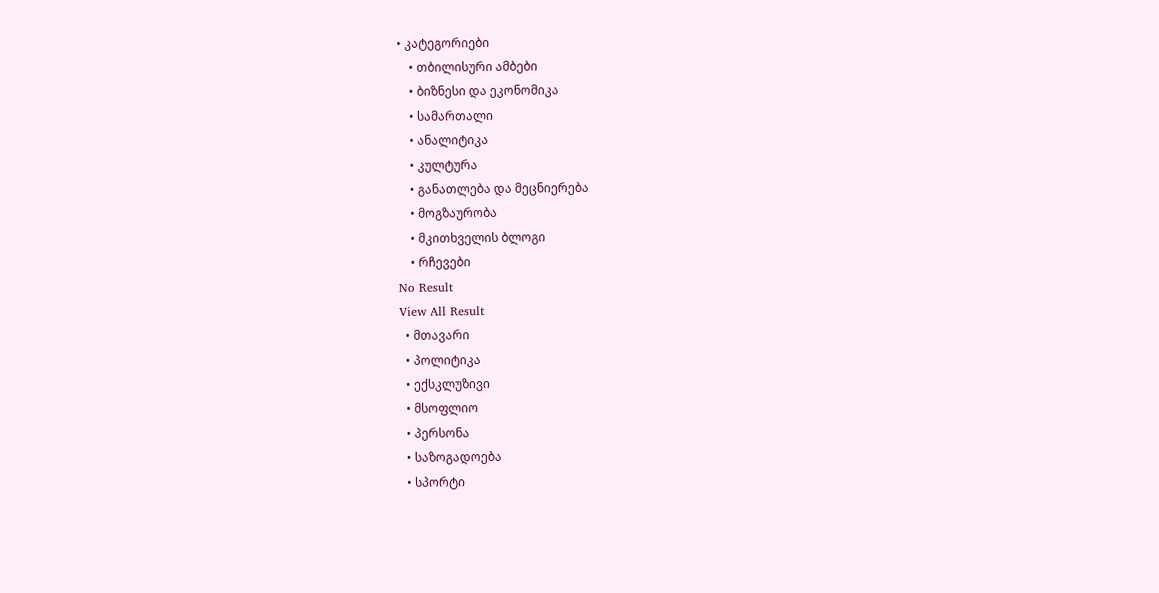• კატეგორიები
    • თბილისური ამბები
    • ბიზნესი და ეკონომიკა
    • სამართალი
    • ანალიტიკა
    • კულტურა
    • განათლება და მეცნიერება
    • მოგზაურობა
    • მკითხველის ბლოგი
    • რჩევები
No Result
View All Result
  • მთავარი
  • პოლიტიკა
  • ექსკლუზივი
  • მსოფლიო
  • პერსონა
  • საზოგადოება
  • სპორტი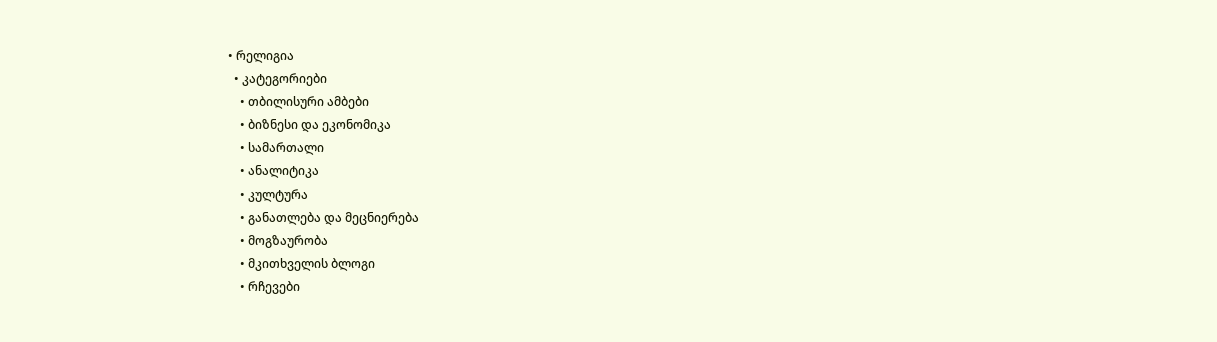• რელიგია
  • კატეგორიები
    • თბილისური ამბები
    • ბიზნესი და ეკონომიკა
    • სამართალი
    • ანალიტიკა
    • კულტურა
    • განათლება და მეცნიერება
    • მოგზაურობა
    • მკითხველის ბლოგი
    • რჩევები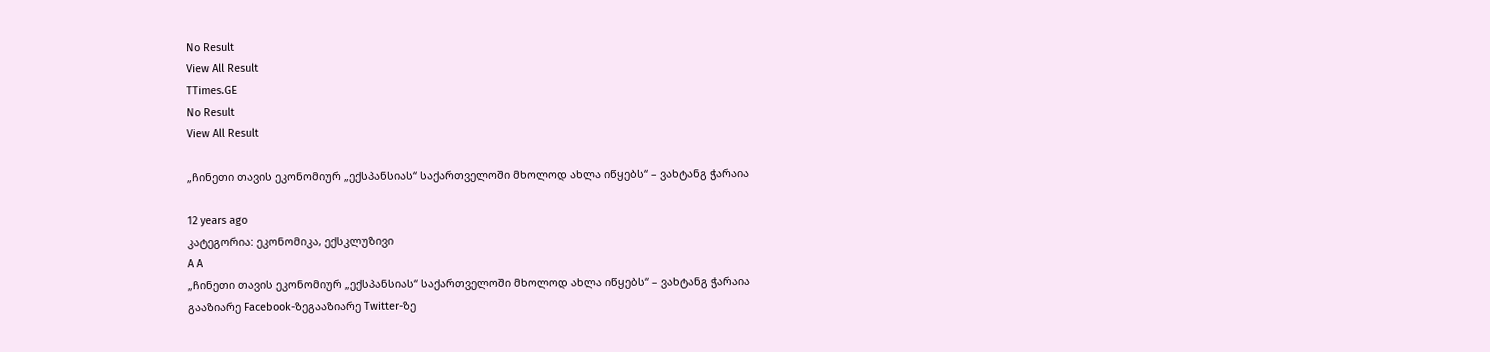No Result
View All Result
TTimes.GE
No Result
View All Result

„ჩინეთი თავის ეკონომიურ „ექსპანსიას“ საქართველოში მხოლოდ ახლა იწყებს“ – ვახტანგ ჭარაია

12 years ago
კატეგორია: ეკონომიკა, ექსკლუზივი
A A
„ჩინეთი თავის ეკონომიურ „ექსპანსიას“ საქართველოში მხოლოდ ახლა იწყებს“ – ვახტანგ ჭარაია
გააზიარე Facebook-ზეგააზიარე Twitter-ზე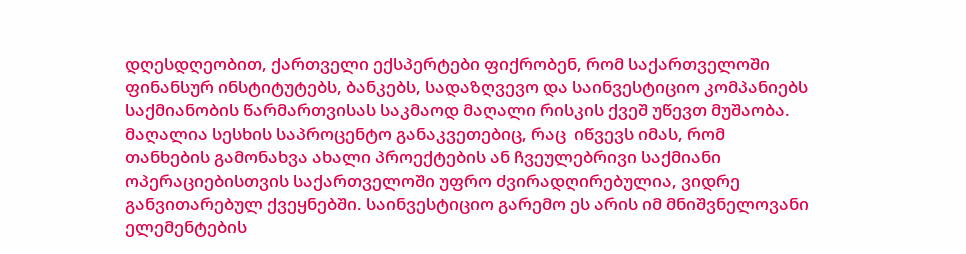დღესდღეობით, ქართველი ექსპერტები ფიქრობენ, რომ საქართველოში ფინანსურ ინსტიტუტებს, ბანკებს, სადაზღვევო და საინვესტიციო კომპანიებს საქმიანობის წარმართვისას საკმაოდ მაღალი რისკის ქვეშ უწევთ მუშაობა. მაღალია სესხის საპროცენტო განაკვეთებიც, რაც  იწვევს იმას, რომ თანხების გამონახვა ახალი პროექტების ან ჩვეულებრივი საქმიანი ოპერაციებისთვის საქართველოში უფრო ძვირადღირებულია, ვიდრე განვითარებულ ქვეყნებში. საინვესტიციო გარემო ეს არის იმ მნიშვნელოვანი ელემენტების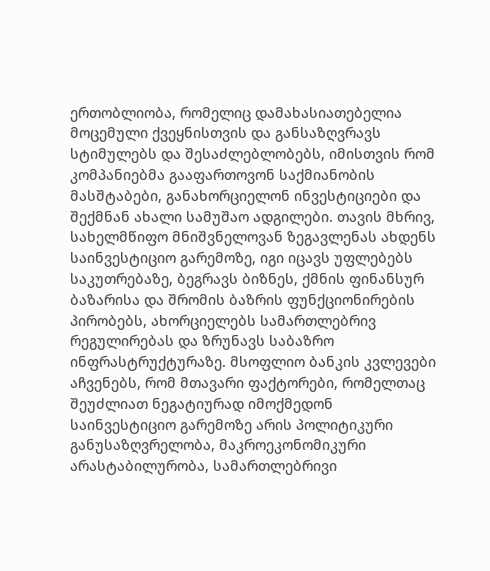ერთობლიობა, რომელიც დამახასიათებელია მოცემული ქვეყნისთვის და განსაზღვრავს სტიმულებს და შესაძლებლობებს, იმისთვის რომ კომპანიებმა გააფართოვონ საქმიანობის მასშტაბები, განახორციელონ ინვესტიციები და შექმნან ახალი სამუშაო ადგილები. თავის მხრივ, სახელმწიფო მნიშვნელოვან ზეგავლენას ახდენს საინვესტიციო გარემოზე, იგი იცავს უფლებებს საკუთრებაზე, ბეგრავს ბიზნეს, ქმნის ფინანსურ ბაზარისა და შრომის ბაზრის ფუნქციონირების პირობებს, ახორციელებს სამართლებრივ რეგულირებას და ზრუნავს საბაზრო ინფრასტრუქტურაზე. მსოფლიო ბანკის კვლევები აჩვენებს, რომ მთავარი ფაქტორები, რომელთაც შეუძლიათ ნეგატიურად იმოქმედონ საინვესტიციო გარემოზე არის პოლიტიკური განუსაზღვრელობა, მაკროეკონომიკური არასტაბილურობა, სამართლებრივი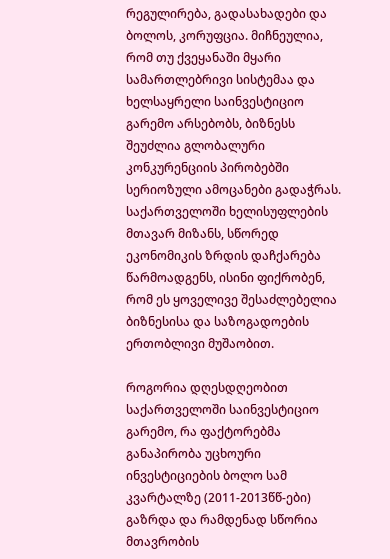რეგულირება, გადასახადები და ბოლოს, კორუფცია. მიჩნეულია, რომ თუ ქვეყანაში მყარი სამართლებრივი სისტემაა და ხელსაყრელი საინვესტიციო გარემო არსებობს, ბიზნესს შეუძლია გლობალური კონკურენციის პირობებში სერიოზული ამოცანები გადაჭრას. საქართველოში ხელისუფლების მთავარ მიზანს, სწორედ ეკონომიკის ზრდის დაჩქარება წარმოადგენს, ისინი ფიქრობენ, რომ ეს ყოველივე შესაძლებელია ბიზნესისა და საზოგადოების ერთობლივი მუშაობით.

როგორია დღესდღეობით საქართველოში საინვესტიციო გარემო, რა ფაქტორებმა განაპირობა უცხოური ინვესტიციების ბოლო სამ კვარტალზე (2011-2013წწ-ები) გაზრდა და რამდენად სწორია მთავრობის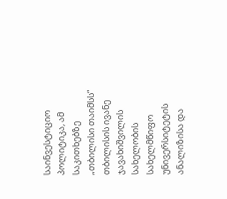საინვესტიციო პოლიტიკა, ამ საკითხებზე „თბილისი თაიმსს“  თბილისის ივანე ჯავახიშვილის სახელობის სახელმწიფო უნივერსიტეტის ანალიზისა და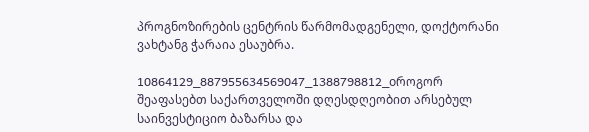პროგნოზირების ცენტრის წარმომადგენელი, დოქტორანი ვახტანგ ჭარაია ესაუბრა.

10864129_887955634569047_1388798812_oროგორ შეაფასებთ საქართველოში დღესდღეობით არსებულ საინვესტიციო ბაზარსა და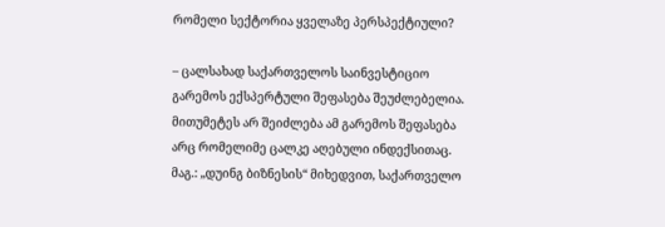რომელი სექტორია ყველაზე პერსპექტიული?

– ცალსახად საქართველოს საინვესტიციო გარემოს ექსპერტული შეფასება შეუძლებელია. მითუმეტეს არ შეიძლება ამ გარემოს შეფასება არც რომელიმე ცალკე აღებული ინდექსითაც. მაგ.: „დუინგ ბიზნესის“ მიხედვით, საქართველო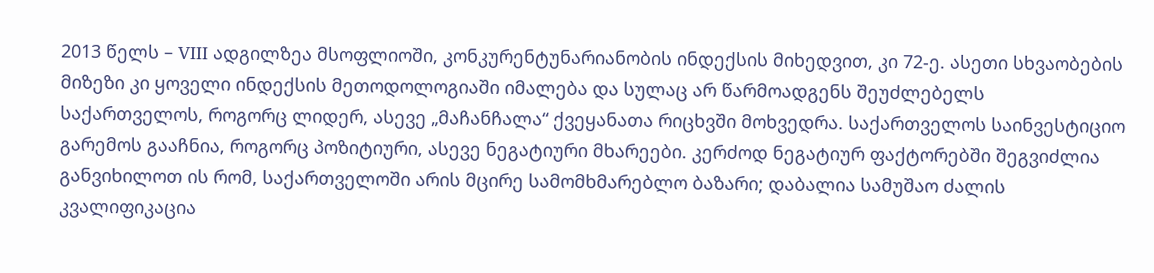2013 წელს – VIII ადგილზეა მსოფლიოში, კონკურენტუნარიანობის ინდექსის მიხედვით, კი 72-ე. ასეთი სხვაობების მიზეზი კი ყოველი ინდექსის მეთოდოლოგიაში იმალება და სულაც არ წარმოადგენს შეუძლებელს საქართველოს, როგორც ლიდერ, ასევე „მაჩანჩალა“ ქვეყანათა რიცხვში მოხვედრა. საქართველოს საინვესტიციო გარემოს გააჩნია, როგორც პოზიტიური, ასევე ნეგატიური მხარეები. კერძოდ ნეგატიურ ფაქტორებში შეგვიძლია განვიხილოთ ის რომ, საქართველოში არის მცირე სამომხმარებლო ბაზარი; დაბალია სამუშაო ძალის კვალიფიკაცია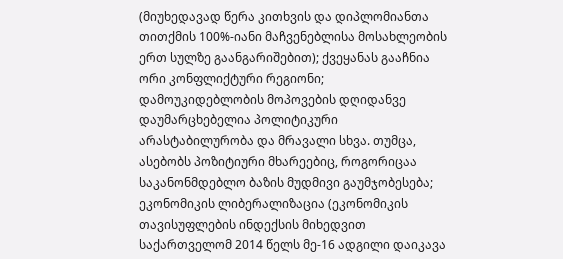(მიუხედავად წერა კითხვის და დიპლომიანთა თითქმის 100%-იანი მაჩვენებლისა მოსახლეობის ერთ სულზე გაანგარიშებით); ქვეყანას გააჩნია ორი კონფლიქტური რეგიონი; დამოუკიდებლობის მოპოვების დღიდანვე დაუმარცხებელია პოლიტიკური არასტაბილურობა და მრავალი სხვა. თუმცა, ასებობს პოზიტიური მხარეებიც, როგორიცაა საკანონმდებლო ბაზის მუდმივი გაუმჯობესება; ეკონომიკის ლიბერალიზაცია (ეკონომიკის თავისუფლების ინდექსის მიხედვით საქართველომ 2014 წელს მე-16 ადგილი დაიკავა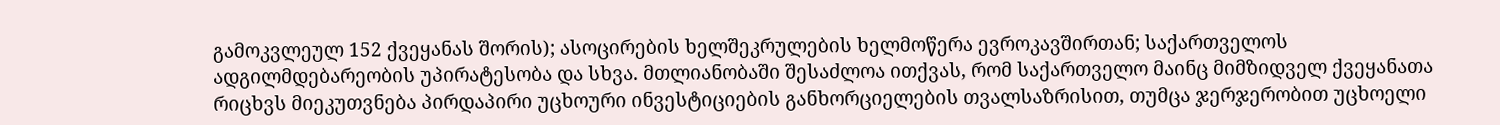გამოკვლეულ 152 ქვეყანას შორის); ასოცირების ხელშეკრულების ხელმოწერა ევროკავშირთან; საქართველოს ადგილმდებარეობის უპირატესობა და სხვა. მთლიანობაში შესაძლოა ითქვას, რომ საქართველო მაინც მიმზიდველ ქვეყანათა რიცხვს მიეკუთვნება პირდაპირი უცხოური ინვესტიციების განხორციელების თვალსაზრისით, თუმცა ჯერჯერობით უცხოელი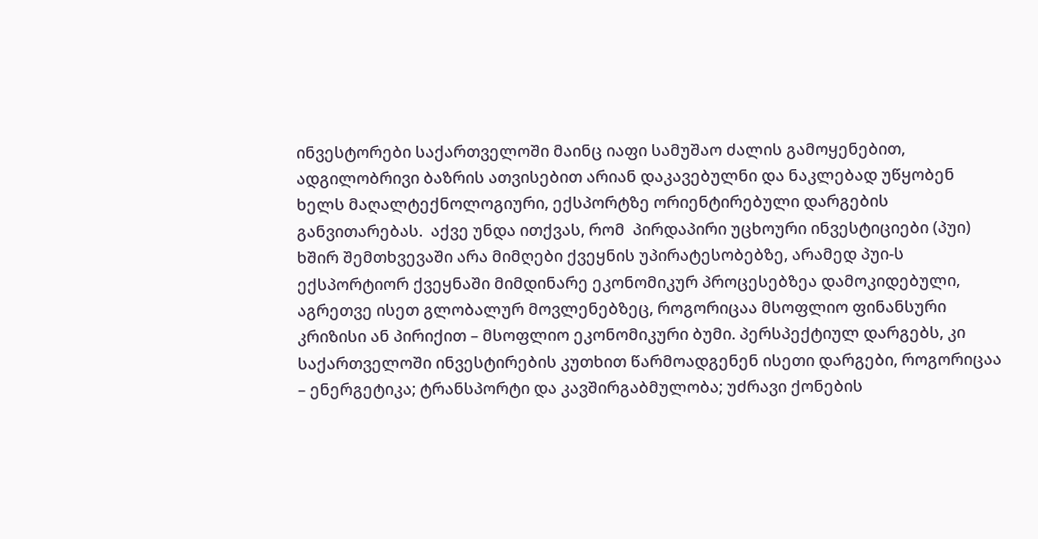ინვესტორები საქართველოში მაინც იაფი სამუშაო ძალის გამოყენებით, ადგილობრივი ბაზრის ათვისებით არიან დაკავებულნი და ნაკლებად უწყობენ ხელს მაღალტექნოლოგიური, ექსპორტზე ორიენტირებული დარგების განვითარებას.  აქვე უნდა ითქვას, რომ  პირდაპირი უცხოური ინვესტიციები (პუი) ხშირ შემთხვევაში არა მიმღები ქვეყნის უპირატესობებზე, არამედ პუი-ს ექსპორტიორ ქვეყნაში მიმდინარე ეკონომიკურ პროცესებზეა დამოკიდებული, აგრეთვე ისეთ გლობალურ მოვლენებზეც, როგორიცაა მსოფლიო ფინანსური კრიზისი ან პირიქით – მსოფლიო ეკონომიკური ბუმი. პერსპექტიულ დარგებს, კი საქართველოში ინვესტირების კუთხით წარმოადგენენ ისეთი დარგები, როგორიცაა – ენერგეტიკა; ტრანსპორტი და კავშირგაბმულობა; უძრავი ქონების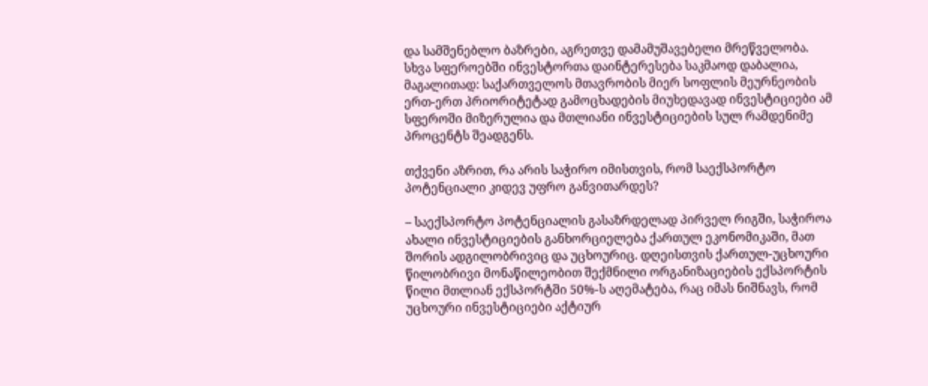და სამშენებლო ბაზრები, აგრეთვე დამამუშავებელი მრეწველობა. სხვა სფეროებში ინვესტორთა დაინტერესება საკმაოდ დაბალია, მაგალითად: საქართველოს მთავრობის მიერ სოფლის მეურნეობის ერთ-ერთ პრიორიტეტად გამოცხადების მიუხედავად ინვესტიციები ამ სფეროში მიზერულია და მთლიანი ინვესტიციების სულ რამდენიმე პროცენტს შეადგენს.

თქვენი აზრით, რა არის საჭირო იმისთვის, რომ საექსპორტო პოტენციალი კიდევ უფრო განვითარდეს?

– საექსპორტო პოტენციალის გასაზრდელად პირველ რიგში, საჭიროა ახალი ინვესტიციების განხორციელება ქართულ ეკონომიკაში, მათ შორის ადგილობრივიც და უცხოურიც. დღეისთვის ქართულ-უცხოური წილობრივი მონაწილეობით შექმნილი ორგანიზაციების ექსპორტის წილი მთლიან ექსპორტში 50%-ს აღემატება, რაც იმას ნიშნავს, რომ უცხოური ინვესტიციები აქტიურ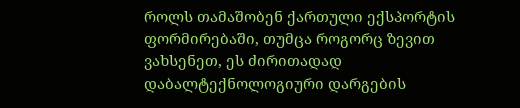როლს თამაშობენ ქართული ექსპორტის ფორმირებაში, თუმცა როგორც ზევით ვახსენეთ, ეს ძირითადად დაბალტექნოლოგიური დარგების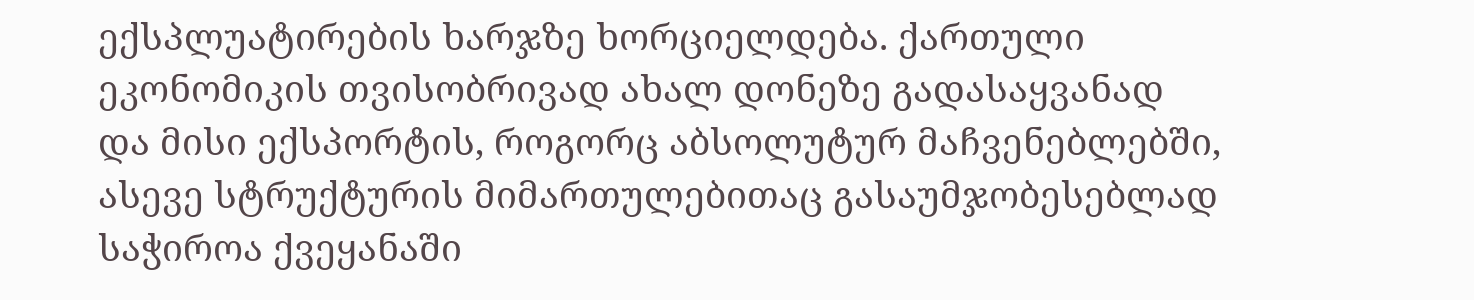ექსპლუატირების ხარჯზე ხორციელდება. ქართული ეკონომიკის თვისობრივად ახალ დონეზე გადასაყვანად და მისი ექსპორტის, როგორც აბსოლუტურ მაჩვენებლებში, ასევე სტრუქტურის მიმართულებითაც გასაუმჯობესებლად საჭიროა ქვეყანაში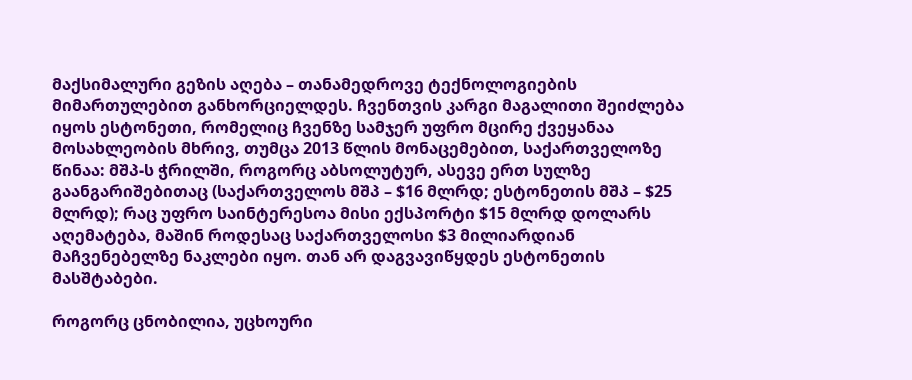მაქსიმალური გეზის აღება – თანამედროვე ტექნოლოგიების მიმართულებით განხორციელდეს. ჩვენთვის კარგი მაგალითი შეიძლება იყოს ესტონეთი, რომელიც ჩვენზე სამჯერ უფრო მცირე ქვეყანაა მოსახლეობის მხრივ, თუმცა 2013 წლის მონაცემებით, საქართველოზე წინაა: მშპ-ს ჭრილში, როგორც აბსოლუტურ, ასევე ერთ სულზე გაანგარიშებითაც (საქართველოს მშპ – $16 მლრდ; ესტონეთის მშპ – $25 მლრდ); რაც უფრო საინტერესოა მისი ექსპორტი $15 მლრდ დოლარს აღემატება, მაშინ როდესაც საქართველოსი $3 მილიარდიან მაჩვენებელზე ნაკლები იყო. თან არ დაგვავიწყდეს ესტონეთის მასშტაბები.

როგორც ცნობილია, უცხოური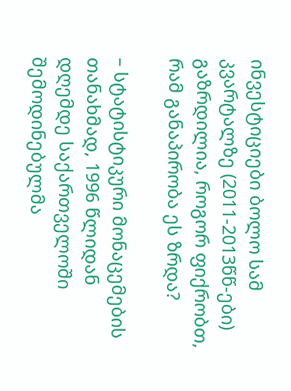ინვესტიციები ბოლო სამ კვარტალზე (2011-2013წწ-ები) გაზრდილია, როგორ ფიქრობთ, რამ განაპირობა ეს ზრდა?

– სტატისტიკური მონაცემების თანახმად, 1996 წლიდან დღემდე საქართველოში შემოდინებულმა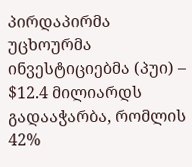პირდაპირმა უცხოურმა ინვესტიციებმა (პუი) – $12.4 მილიარდს გადააჭარბა, რომლის 42%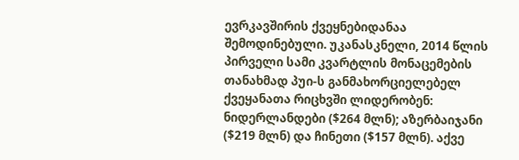ევრკავშირის ქვეყნებიდანაა შემოდინებული. უკანასკნელი, 2014 წლის პირველი სამი კვარტლის მონაცემების თანახმად პუი-ს განმახორციელებელ  ქვეყანათა რიცხვში ლიდერობენ: ნიდერლანდები ($264 მლნ); აზერბაიჯანი ($219 მლნ) და ჩინეთი ($157 მლნ). აქვე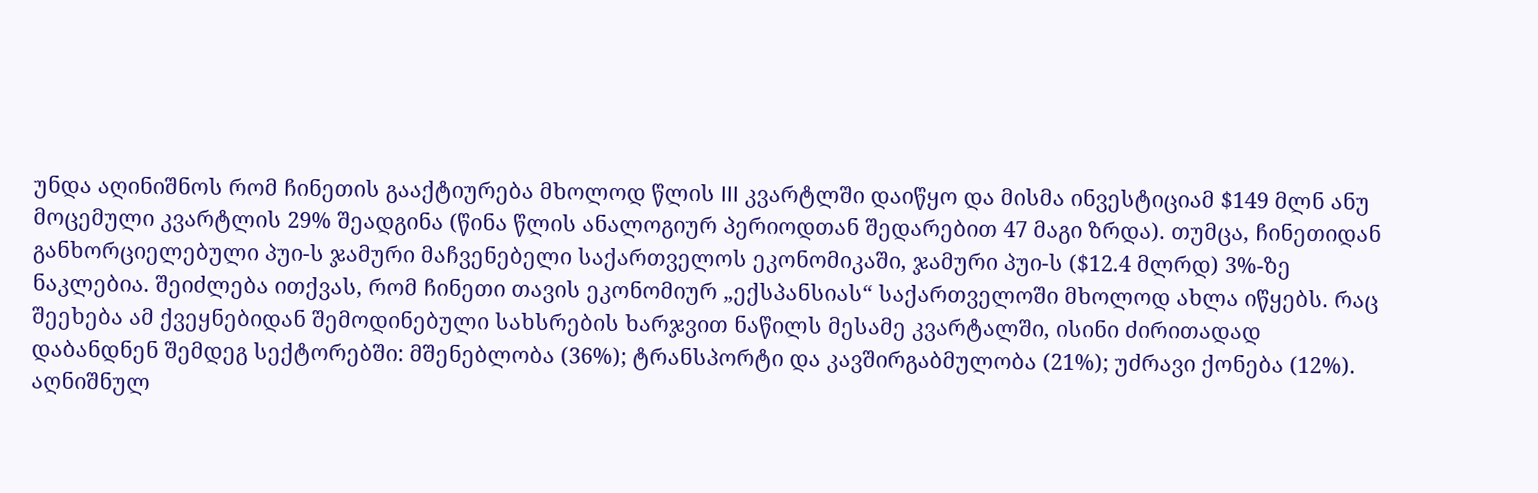უნდა აღინიშნოს რომ ჩინეთის გააქტიურება მხოლოდ წლის III კვარტლში დაიწყო და მისმა ინვესტიციამ $149 მლნ ანუ მოცემული კვარტლის 29% შეადგინა (წინა წლის ანალოგიურ პერიოდთან შედარებით 47 მაგი ზრდა). თუმცა, ჩინეთიდან განხორციელებული პუი-ს ჯამური მაჩვენებელი საქართველოს ეკონომიკაში, ჯამური პუი-ს ($12.4 მლრდ) 3%-ზე ნაკლებია. შეიძლება ითქვას, რომ ჩინეთი თავის ეკონომიურ „ექსპანსიას“ საქართველოში მხოლოდ ახლა იწყებს. რაც შეეხება ამ ქვეყნებიდან შემოდინებული სახსრების ხარჯვით ნაწილს მესამე კვარტალში, ისინი ძირითადად დაბანდნენ შემდეგ სექტორებში: მშენებლობა (36%); ტრანსპორტი და კავშირგაბმულობა (21%); უძრავი ქონება (12%). აღნიშნულ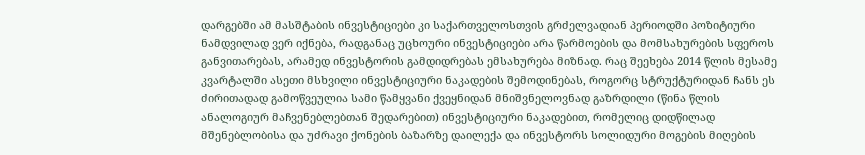დარგებში ამ მასშტაბის ინვესტიციები კი საქართველოსთვის გრძელვადიან პერიოდში პოზიტიური ნამდვილად ვერ იქნება, რადგანაც უცხოური ინვესტიციები არა წარმოების და მომსახურების სფეროს განვითარებას, არამედ ინვესტორის გამდიდრებას ემსახურება მიზნად. რაც შეეხება 2014 წლის მესამე კვარტალში ასეთი მსხვილი ინვესტიციური ნაკადების შემოდინებას, როგორც სტრუქტურიდან ჩანს ეს ძირითადად გამოწვეულია სამი წამყვანი ქვეყნიდან მნიშვნელოვნად გაზრდილი (წინა წლის ანალოგიურ მაჩვენებლებთან შედარებით) ინვესტიციური ნაკადებით, რომელიც დიდწილად მშენებლობისა და უძრავი ქონების ბაზარზე დაილექა და ინვესტორს სოლიდური მოგების მიღების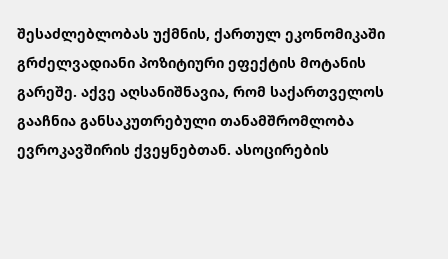შესაძლებლობას უქმნის, ქართულ ეკონომიკაში გრძელვადიანი პოზიტიური ეფექტის მოტანის გარეშე. აქვე აღსანიშნავია, რომ საქართველოს გააჩნია განსაკუთრებული თანამშრომლობა ევროკავშირის ქვეყნებთან. ასოცირების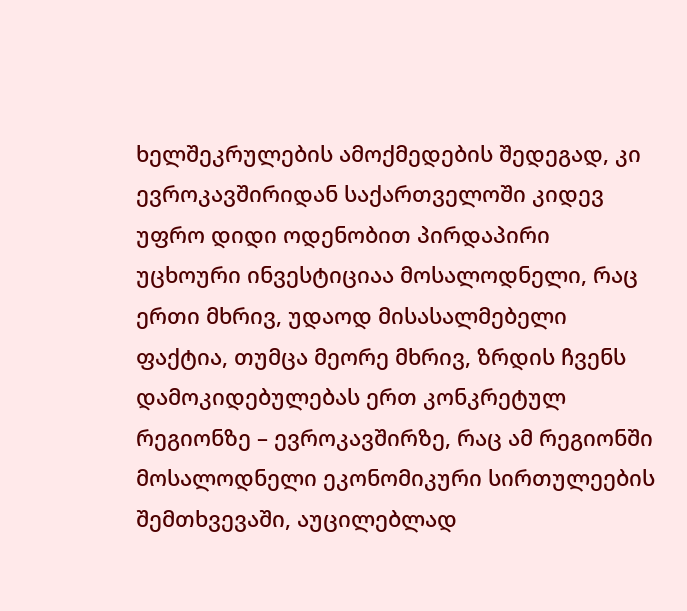ხელშეკრულების ამოქმედების შედეგად, კი ევროკავშირიდან საქართველოში კიდევ უფრო დიდი ოდენობით პირდაპირი უცხოური ინვესტიციაა მოსალოდნელი, რაც ერთი მხრივ, უდაოდ მისასალმებელი ფაქტია, თუმცა მეორე მხრივ, ზრდის ჩვენს დამოკიდებულებას ერთ კონკრეტულ რეგიონზე – ევროკავშირზე, რაც ამ რეგიონში მოსალოდნელი ეკონომიკური სირთულეების შემთხვევაში, აუცილებლად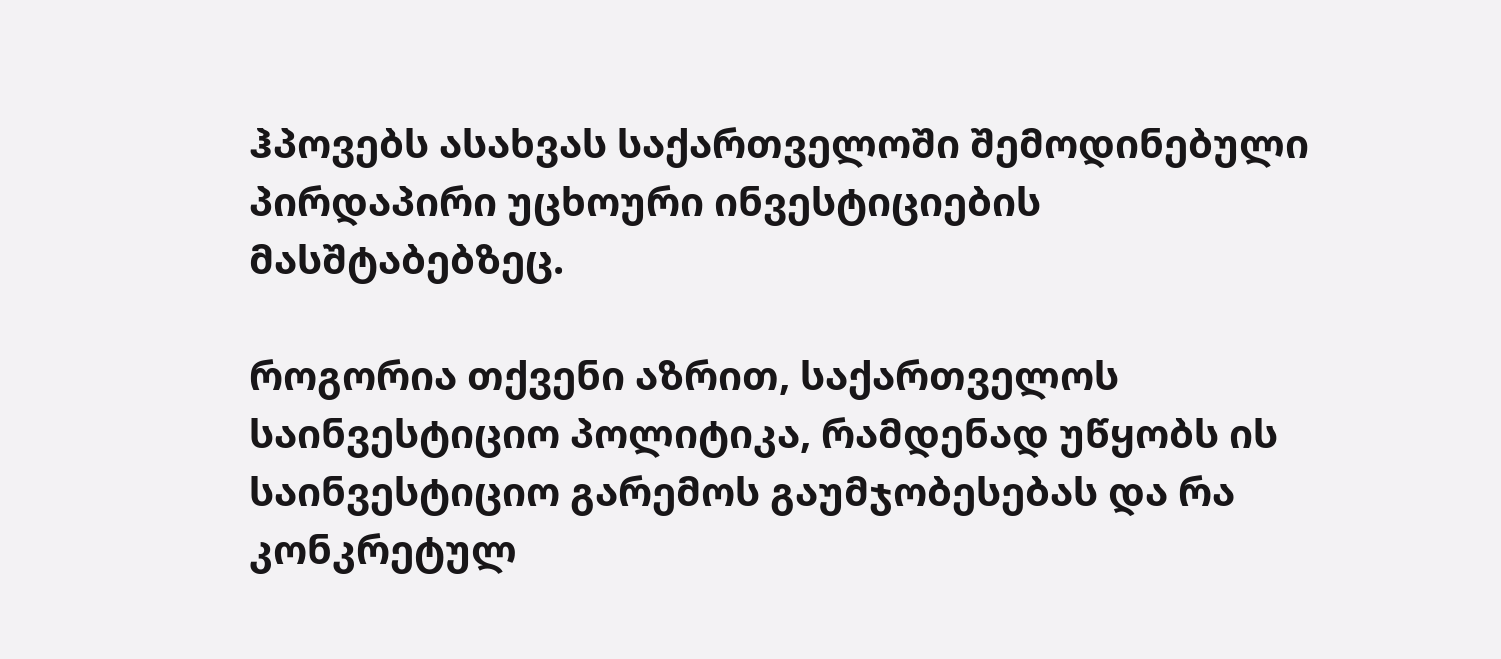ჰპოვებს ასახვას საქართველოში შემოდინებული პირდაპირი უცხოური ინვესტიციების მასშტაბებზეც.

როგორია თქვენი აზრით, საქართველოს საინვესტიციო პოლიტიკა, რამდენად უწყობს ის საინვესტიციო გარემოს გაუმჯობესებას და რა კონკრეტულ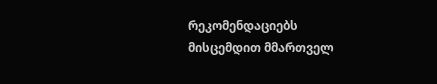რეკომენდაციებს მისცემდით მმართველ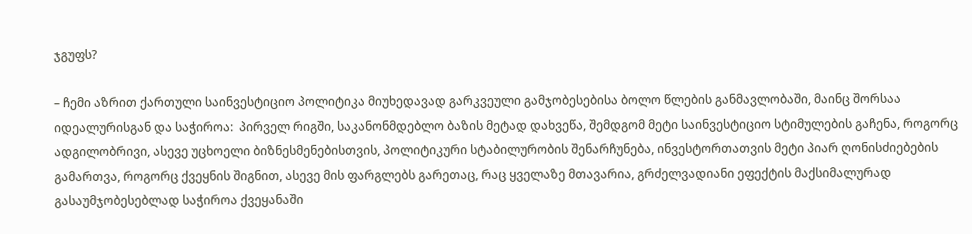ჯგუფს?

– ჩემი აზრით ქართული საინვესტიციო პოლიტიკა მიუხედავად გარკვეული გამჯობესებისა ბოლო წლების განმავლობაში, მაინც შორსაა იდეალურისგან და საჭიროა:  პირველ რიგში, საკანონმდებლო ბაზის მეტად დახვეწა, შემდგომ მეტი საინვესტიციო სტიმულების გაჩენა, როგორც ადგილობრივი, ასევე უცხოელი ბიზნესმენებისთვის, პოლიტიკური სტაბილურობის შენარჩუნება, ინვესტორთათვის მეტი პიარ ღონისძიებების გამართვა, როგორც ქვეყნის შიგნით, ასევე მის ფარგლებს გარეთაც, რაც ყველაზე მთავარია, გრძელვადიანი ეფექტის მაქსიმალურად გასაუმჯობესებლად საჭიროა ქვეყანაში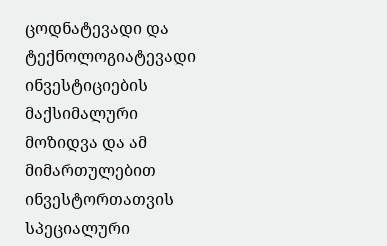ცოდნატევადი და ტექნოლოგიატევადი ინვესტიციების მაქსიმალური მოზიდვა და ამ მიმართულებით ინვესტორთათვის სპეციალური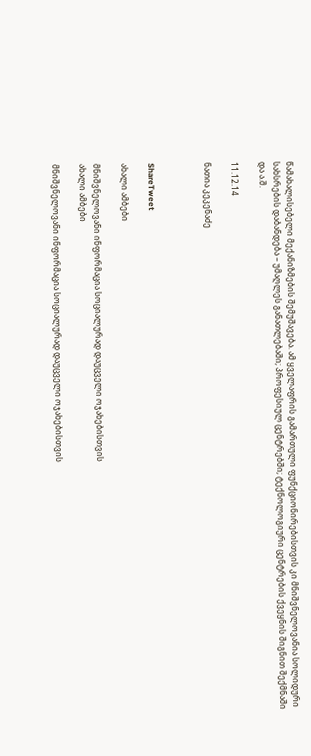წამახალისებელი მექანიზმების შემუშავება. ამ ყველაფრის გამართული ფუნქციონირებისთვის კი მნიშვნელოვანია სოლიდური სახსრების დაბანდება – უმაღლეს განათლებაში; პროფესიულ ცენტრებში; ტექნოლოგიური ცენტრების ქვეყნის შიგნით შექმნაში და ა.შ.

11.12.14

ნათია კეკენაძე



ShareTweet

ახალი ამბები

მნიშვნელოვანი ინფორმაცია სოციალურად დაუცველი ოჯახებისთვის
ახალი ამბები

მნიშვნელოვანი ინფორმაცია სოციალურად დაუცველი ოჯახებისთვის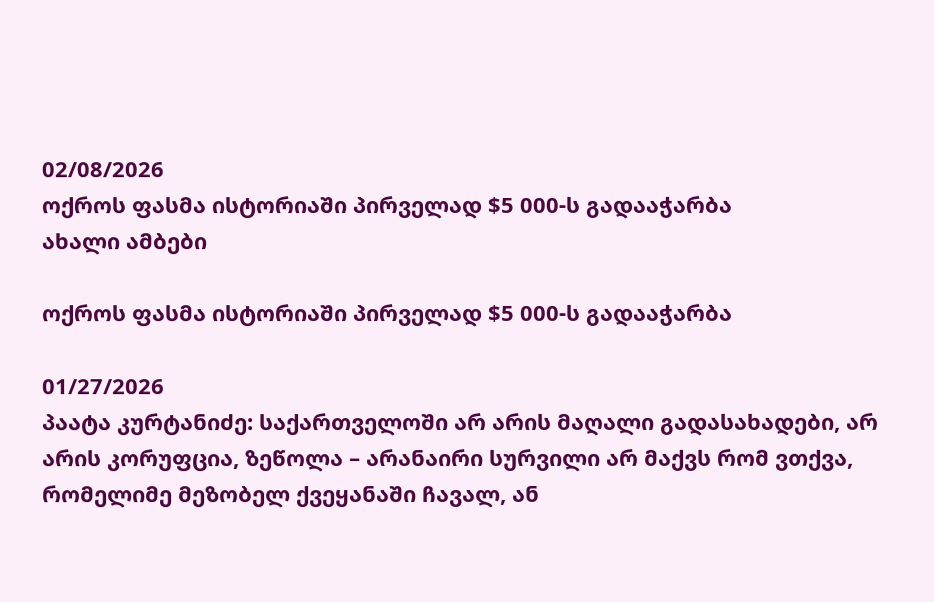02/08/2026
ოქროს ფასმა ისტორიაში პირველად $5 000-ს გადააჭარბა
ახალი ამბები

ოქროს ფასმა ისტორიაში პირველად $5 000-ს გადააჭარბა

01/27/2026
პაატა კურტანიძე: საქართველოში არ არის მაღალი გადასახადები, არ არის კორუფცია, ზეწოლა – არანაირი სურვილი არ მაქვს რომ ვთქვა, რომელიმე მეზობელ ქვეყანაში ჩავალ, ან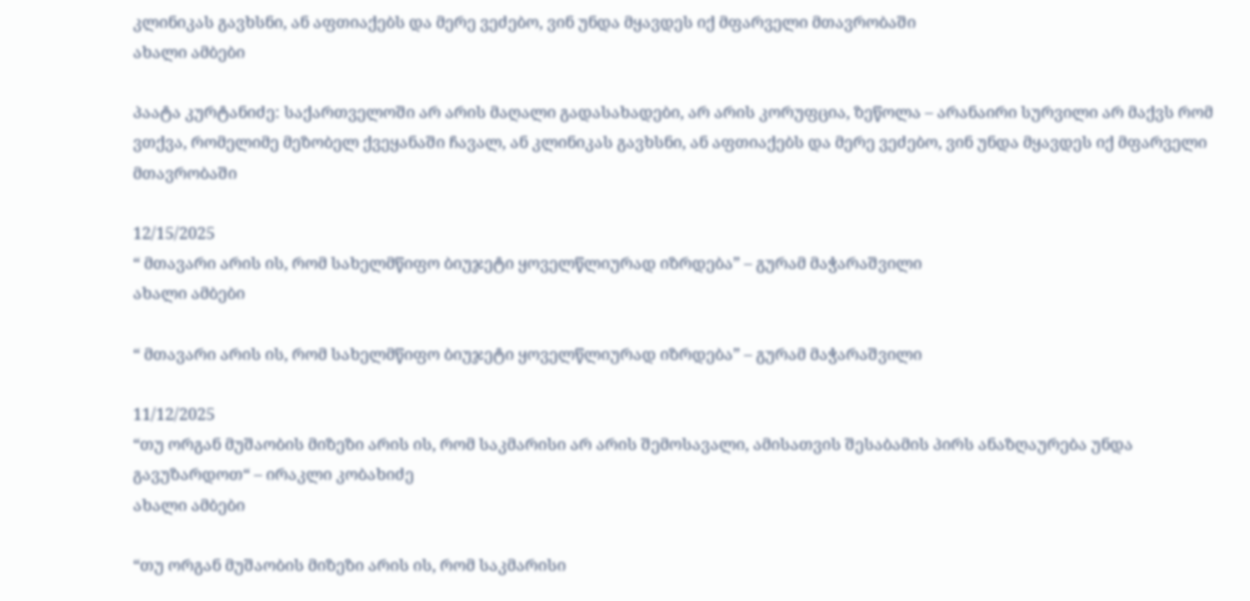კლინიკას გავხსნი, ან აფთიაქებს და მერე ვეძებო, ვინ უნდა მყავდეს იქ მფარველი მთავრობაში
ახალი ამბები

პაატა კურტანიძე: საქართველოში არ არის მაღალი გადასახადები, არ არის კორუფცია, ზეწოლა – არანაირი სურვილი არ მაქვს რომ ვთქვა, რომელიმე მეზობელ ქვეყანაში ჩავალ, ან კლინიკას გავხსნი, ან აფთიაქებს და მერე ვეძებო, ვინ უნდა მყავდეს იქ მფარველი მთავრობაში

12/15/2025
“ მთავარი არის ის, რომ სახელმწიფო ბიუჯეტი ყოველწლიურად იზრდება” – გურამ მაჭარაშვილი
ახალი ამბები

“ მთავარი არის ის, რომ სახელმწიფო ბიუჯეტი ყოველწლიურად იზრდება” – გურამ მაჭარაშვილი

11/12/2025
“თუ ორგან მუშაობის მიზეზი არის ის, რომ საკმარისი არ არის შემოსავალი, ამისათვის შესაბამის პირს ანაზღაურება უნდა გავუზარდოთ“ – ირაკლი კობახიძე
ახალი ამბები

“თუ ორგან მუშაობის მიზეზი არის ის, რომ საკმარისი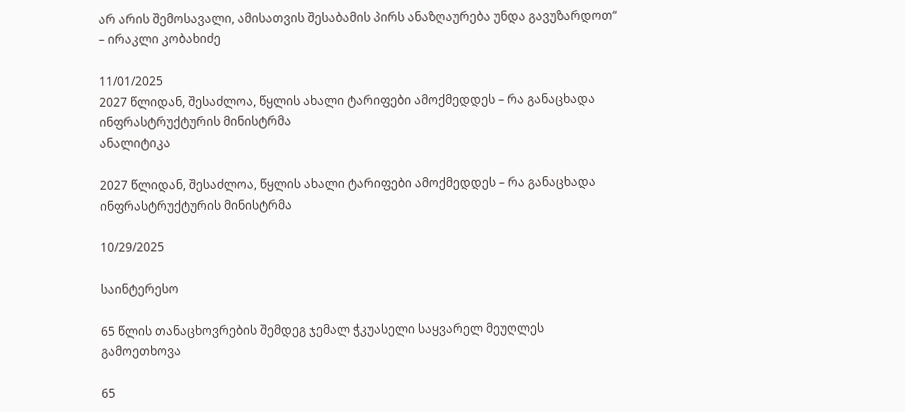არ არის შემოსავალი, ამისათვის შესაბამის პირს ანაზღაურება უნდა გავუზარდოთ“ – ირაკლი კობახიძე

11/01/2025
2027 წლიდან, შესაძლოა, წყლის ახალი ტარიფები ამოქმედდეს – რა განაცხადა ინფრასტრუქტურის მინისტრმა
ანალიტიკა

2027 წლიდან, შესაძლოა, წყლის ახალი ტარიფები ამოქმედდეს – რა განაცხადა ინფრასტრუქტურის მინისტრმა

10/29/2025

საინტერესო

65 წლის თანაცხოვრების შემდეგ ჯემალ ჭკუასელი საყვარელ მეუღლეს გამოეთხოვა

65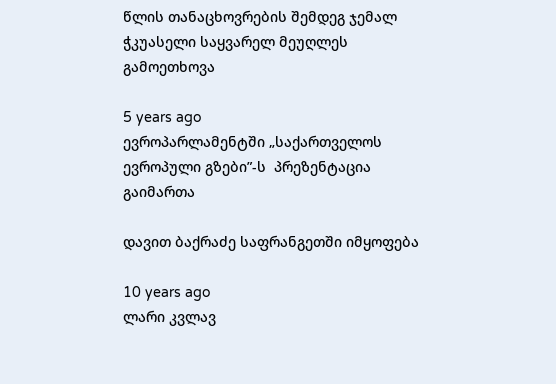წლის თანაცხოვრების შემდეგ ჯემალ ჭკუასელი საყვარელ მეუღლეს გამოეთხოვა

5 years ago
ევროპარლამენტში „საქართველოს ევროპული გზები”-ს  პრეზენტაცია გაიმართა

დავით ბაქრაძე საფრანგეთში იმყოფება

10 years ago
ლარი კვლავ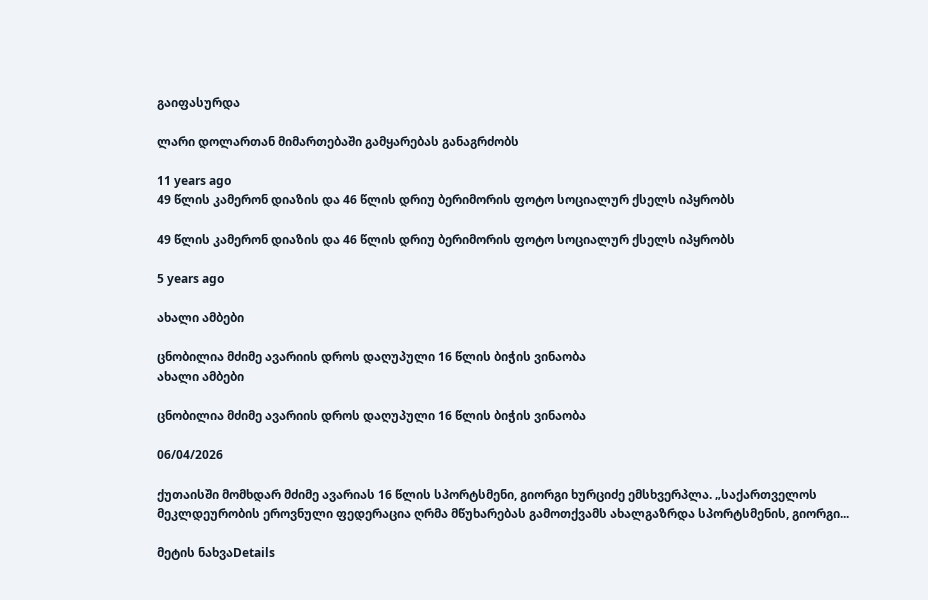გაიფასურდა

ლარი დოლართან მიმართებაში გამყარებას განაგრძობს

11 years ago
49 წლის კამერონ დიაზის და 46 წლის დრიუ ბერიმორის ფოტო სოციალურ ქსელს იპყრობს

49 წლის კამერონ დიაზის და 46 წლის დრიუ ბერიმორის ფოტო სოციალურ ქსელს იპყრობს

5 years ago

ახალი ამბები

ცნობილია მძიმე ავარიის დროს დაღუპული 16 წლის ბიჭის ვინაობა
ახალი ამბები

ცნობილია მძიმე ავარიის დროს დაღუპული 16 წლის ბიჭის ვინაობა

06/04/2026

ქუთაისში მომხდარ მძიმე ავარიას 16 წლის სპორტსმენი, გიორგი ხურციძე ემსხვერპლა. „საქართველოს მეკლდეურობის ეროვნული ფედერაცია ღრმა მწუხარებას გამოთქვამს ახალგაზრდა სპორტსმენის, გიორგი...

მეტის ნახვაDetails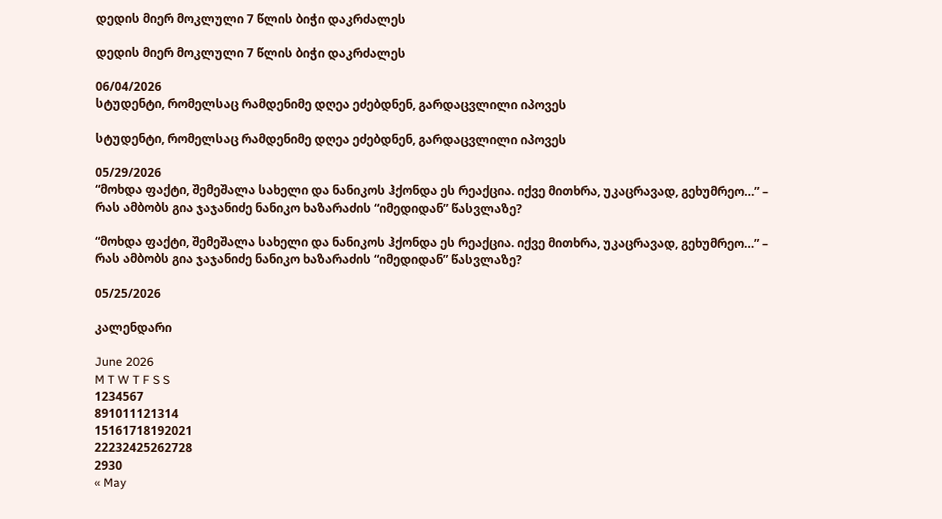დედის მიერ მოკლული 7 წლის ბიჭი დაკრძალეს

დედის მიერ მოკლული 7 წლის ბიჭი დაკრძალეს

06/04/2026
სტუდენტი, რომელსაც რამდენიმე დღეა ეძებდნენ, გარდაცვლილი იპოვეს

სტუდენტი, რომელსაც რამდენიმე დღეა ეძებდნენ, გარდაცვლილი იპოვეს

05/29/2026
“მოხდა ფაქტი, შემეშალა სახელი და ნანიკოს ჰქონდა ეს რეაქცია. იქვე მითხრა, უკაცრავად, გეხუმრეო…” – რას ამბობს გია ჯაჯანიძე ნანიკო ხაზარაძის “იმედიდან” წასვლაზე?

“მოხდა ფაქტი, შემეშალა სახელი და ნანიკოს ჰქონდა ეს რეაქცია. იქვე მითხრა, უკაცრავად, გეხუმრეო…” – რას ამბობს გია ჯაჯანიძე ნანიკო ხაზარაძის “იმედიდან” წასვლაზე?

05/25/2026

კალენდარი

June 2026
M T W T F S S
1234567
891011121314
15161718192021
22232425262728
2930
« May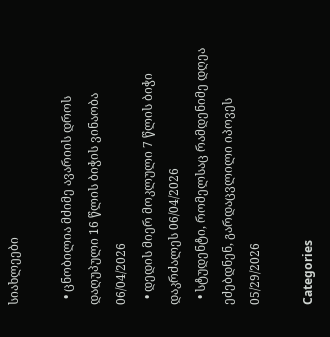სიახლეები

  • ცნობილია მძიმე ავარიის დროს დაღუპული 16 წლის ბიჭის ვინაობა 06/04/2026
  • დედის მიერ მოკლული 7 წლის ბიჭი დაკრძალეს 06/04/2026
  • სტუდენტი, რომელსაც რამდენიმე დღეა ეძებდნენ, გარდაცვლილი იპოვეს 05/29/2026

Categories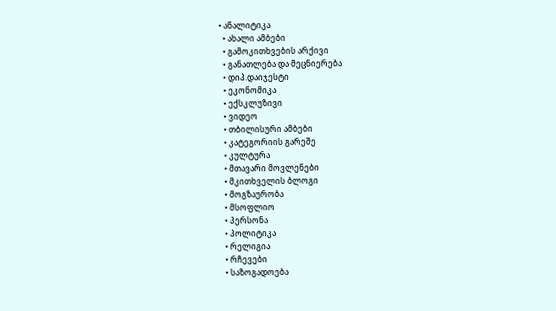• ანალიტიკა
  • ახალი ამბები
  • გამოკითხვების არქივი
  • განათლება და მეცნიერება
  • დიპ.დაიჯესტი
  • ეკონომიკა
  • ექსკლუზივი
  • ვიდეო
  • თბილისური ამბები
  • კატეგორიის გარეშე
  • კულტურა
  • მთავარი მოვლენები
  • მკითხველის ბლოგი
  • მოგზაურობა
  • მსოფლიო
  • პერსონა
  • პოლიტიკა
  • რელიგია
  • რჩევები
  • საზოგადოება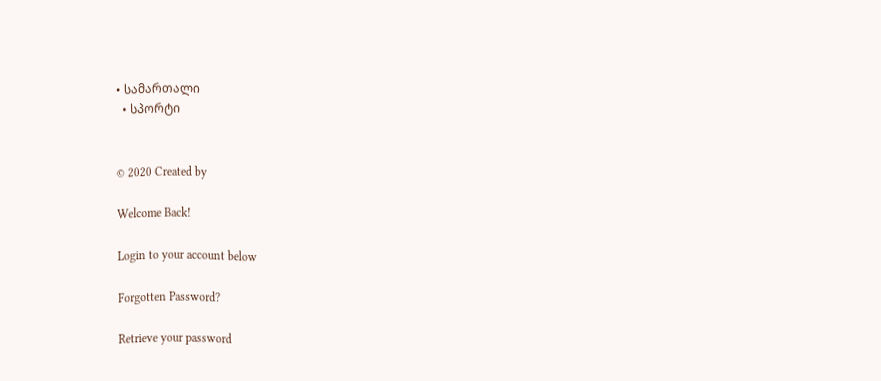• სამართალი
  • სპორტი


© 2020 Created by

Welcome Back!

Login to your account below

Forgotten Password?

Retrieve your password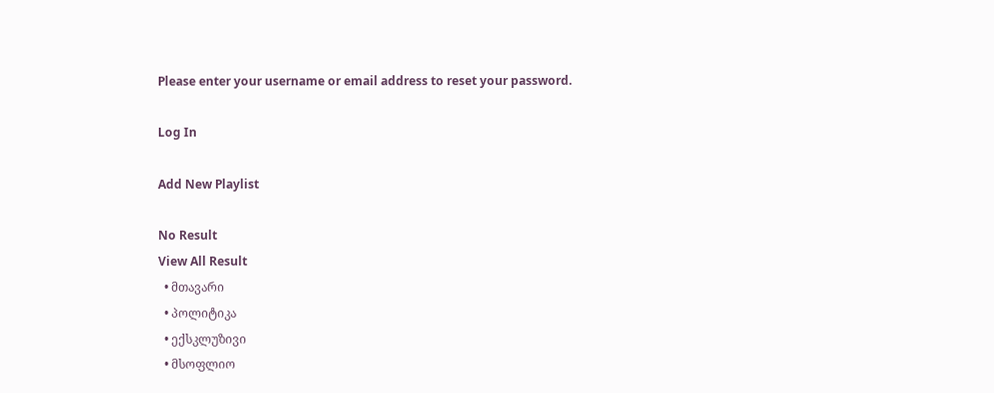Please enter your username or email address to reset your password.

Log In

Add New Playlist

No Result
View All Result
  • მთავარი
  • პოლიტიკა
  • ექსკლუზივი
  • მსოფლიო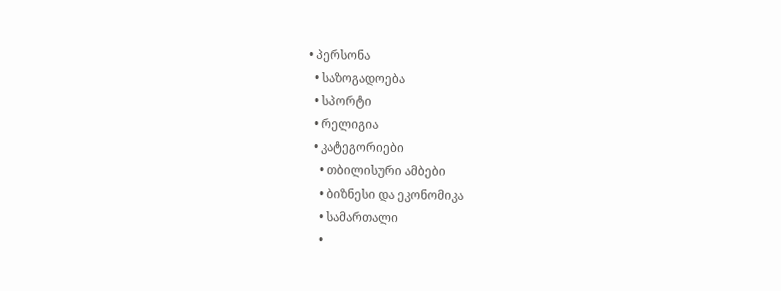• პერსონა
  • საზოგადოება
  • სპორტი
  • რელიგია
  • კატეგორიები
    • თბილისური ამბები
    • ბიზნესი და ეკონომიკა
    • სამართალი
    •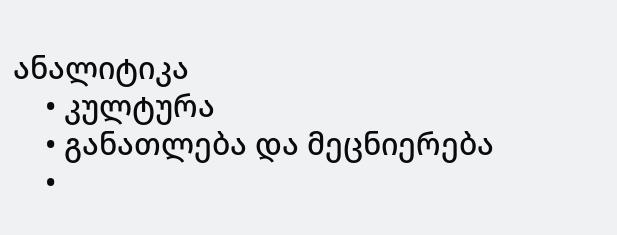ანალიტიკა
    • კულტურა
    • განათლება და მეცნიერება
    •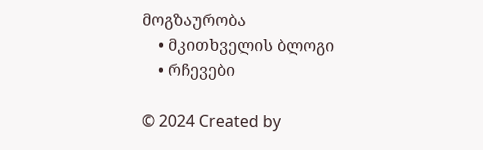მოგზაურობა
    • მკითხველის ბლოგი
    • რჩევები

© 2024 Created by